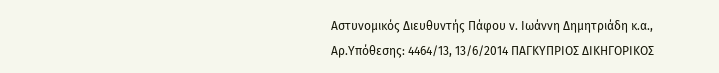Αστυνομικός Διευθυντής Πάφου ν. Ιωάννη Δημητριάδη κ.α., Αρ.Υπόθεσης: 4464/13, 13/6/2014 ΠΑΓΚΥΠΡΙΟΣ ΔΙΚΗΓΟΡΙΚΟΣ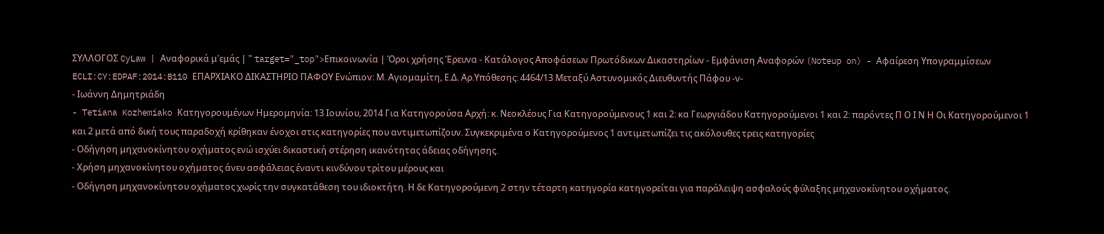ΣΥΛΛΟΓΟΣ CyLaw | Αναφορικά μ'εμάς | " target="_top">Επικοινωνία | Όροι χρήσης Έρευνα - Κατάλογος Αποφάσεων Πρωτόδικων Δικαστηρίων - Εμφάνιση Αναφορών (Noteup on) - Αφαίρεση Υπογραμμίσεων ECLI:CY:EDPAF:2014:B110 ΕΠΑΡΧΙΑΚΟ ΔΙΚΑΣΤΗΡΙΟ ΠΑΦΟΥ Ενώπιον: Μ. Αγιομαμίτη, Ε.Δ. Αρ.Υπόθεσης: 4464/13 Μεταξύ Αστυνομικός Διευθυντής Πάφου -ν-
- Ιωάννη Δημητριάδη
- Tetiana Kozhemiako Κατηγορουμένων Ημερομηνία: 13 Ιουνίου, 2014 Για Κατηγορούσα Αρχή: κ. Νεοκλέους Για Κατηγορούμενους 1 και 2: κα Γεωργιάδου Κατηγορούμενοι 1 και 2: παρόντες Π Ο Ι Ν Η Οι Κατηγορούμενοι 1 και 2 μετά από δική τους παραδοχή κρίθηκαν ένοχοι στις κατηγορίες που αντιμετωπίζουν. Συγκεκριμένα ο Κατηγορούμενος 1 αντιμετωπίζει τις ακόλουθες τρεις κατηγορίες
- Οδήγηση μηχανοκίνητου οχήματος ενώ ισχύει δικαστική στέρηση ικανότητας άδειας οδήγησης.
- Χρήση μηχανοκίνητου οχήματος άνευ ασφάλειας έναντι κινδύνου τρίτου μέρους και
- Οδήγηση μηχανοκίνητου οχήματος χωρίς την συγκατάθεση του ιδιοκτήτη. Η δε Κατηγορούμενη 2 στην τέταρτη κατηγορία κατηγορείται για παράλειψη ασφαλούς φύλαξης μηχανοκίνητου οχήματος.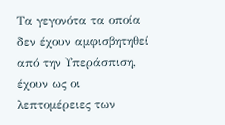Τα γεγονότα τα οποία δεν έχουν αμφισβητηθεί από την Υπεράσπιση, έχουν ως οι λεπτομέρειες των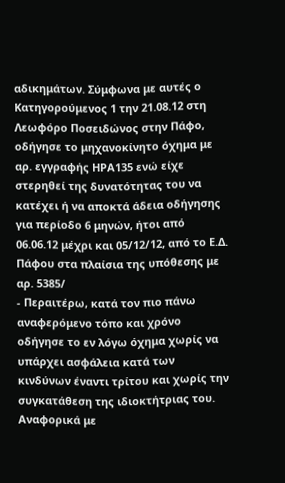αδικημάτων. Σύμφωνα με αυτές ο Κατηγορούμενος 1 την 21.08.12 στη Λεωφόρο Ποσειδώνος στην Πάφο, οδήγησε το μηχανοκίνητο όχημα με αρ. εγγραφής ΗΡΑ135 ενώ είχε στερηθεί της δυνατότητας του να κατέχει ή να αποκτά άδεια οδήγησης για περίοδο 6 μηνών, ήτοι από 06.06.12 μέχρι και 05/12/12, από το Ε.Δ. Πάφου στα πλαίσια της υπόθεσης με αρ. 5385/
- Περαιτέρω, κατά τον πιο πάνω αναφερόμενο τόπο και χρόνο οδήγησε το εν λόγω όχημα χωρίς να υπάρχει ασφάλεια κατά των κινδύνων έναντι τρίτου και χωρίς την συγκατάθεση της ιδιοκτήτριας του. Αναφορικά με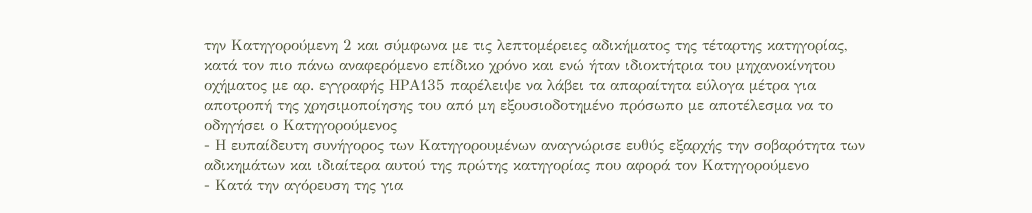την Κατηγορούμενη 2 και σύμφωνα με τις λεπτομέρειες αδικήματος της τέταρτης κατηγορίας, κατά τον πιο πάνω αναφερόμενο επίδικο χρόνο και ενώ ήταν ιδιοκτήτρια του μηχανοκίνητου οχήματος με αρ. εγγραφής ΗΡΑ135 παρέλειψε να λάβει τα απαραίτητα εύλογα μέτρα για αποτροπή της χρησιμοποίησης του από μη εξουσιοδοτημένο πρόσωπο με αποτέλεσμα να το οδηγήσει ο Κατηγορούμενος
- Η ευπαίδευτη συνήγορος των Κατηγορουμένων αναγνώρισε ευθύς εξαρχής την σοβαρότητα των αδικημάτων και ιδιαίτερα αυτού της πρώτης κατηγορίας που αφορά τον Κατηγορούμενο
- Κατά την αγόρευση της για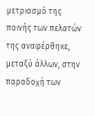μετριασμό της ποινής των πελατών της αναφέρθηκε, μεταξύ άλλων, στην παραδοχή των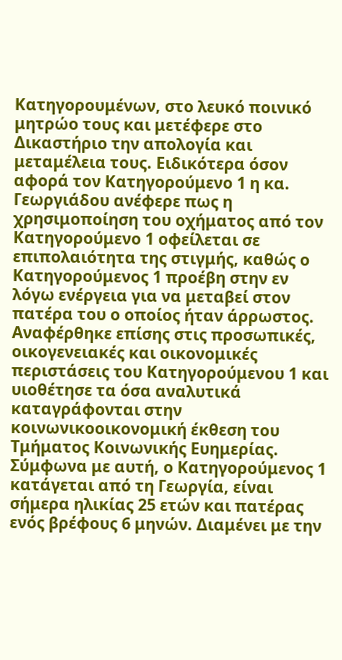Κατηγορουμένων, στο λευκό ποινικό μητρώο τους και μετέφερε στο Δικαστήριο την απολογία και μεταμέλεια τους. Ειδικότερα όσον αφορά τον Κατηγορούμενο 1 η κα. Γεωργιάδου ανέφερε πως η χρησιμοποίηση του οχήματος από τον Κατηγορούμενο 1 οφείλεται σε επιπολαιότητα της στιγμής, καθώς ο Κατηγορούμενος 1 προέβη στην εν λόγω ενέργεια για να μεταβεί στον πατέρα του ο οποίος ήταν άρρωστος. Αναφέρθηκε επίσης στις προσωπικές, οικογενειακές και οικονομικές περιστάσεις του Κατηγορούμενου 1 και υιοθέτησε τα όσα αναλυτικά καταγράφονται στην κοινωνικοοικονομική έκθεση του Τμήματος Κοινωνικής Ευημερίας. Σύμφωνα με αυτή, ο Κατηγορούμενος 1 κατάγεται από τη Γεωργία, είναι σήμερα ηλικίας 25 ετών και πατέρας ενός βρέφους 6 μηνών. Διαμένει με την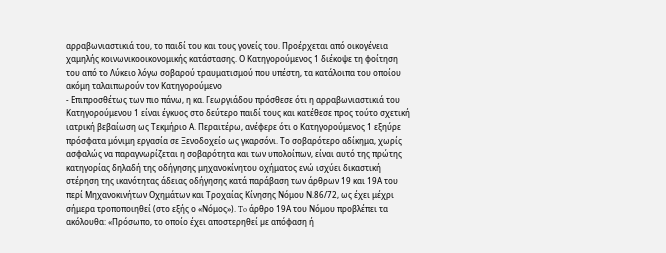αρραβωνιαστικιά του, το παιδί του και τους γονείς του. Προέρχεται από οικογένεια χαμηλής κοινωνικοοικονομικής κατάστασης. Ο Κατηγορούμενος 1 διέκοψε τη φοίτηση του από το Λύκειο λόγω σοβαρού τραυματισμού που υπέστη, τα κατάλοιπα του οποίου ακόμη ταλαιπωρούν τον Κατηγορούμενο
- Επιπροσθέτως των πιο πάνω, η κα. Γεωργιάδου πρόσθεσε ότι η αρραβωνιαστικιά του Κατηγορούμενου 1 είναι έγκυος στο δεύτερο παιδί τους και κατέθεσε προς τούτο σχετική ιατρική βεβαίωση ως Τεκμήριο Α. Περαιτέρω, ανέφερε ότι ο Κατηγορούμενος 1 εξηύρε πρόσφατα μόνιμη εργασία σε Ξενοδοχείο ως γκαρσόνι. Το σοβαρότερο αδίκημα, χωρίς ασφαλώς να παραγνωρίζεται η σοβαρότητα και των υπολοίπων, είναι αυτό της πρώτης κατηγορίας δηλαδή της οδήγησης μηχανοκίνητου οχήματος ενώ ισχύει δικαστική στέρηση της ικανότητας άδειας οδήγησης κατά παράβαση των άρθρων 19 και 19Α του περί Μηχανοκινήτων Οχημάτων και Τροχαίας Κίνησης Νόμου Ν.86/72, ως έχει μέχρι σήμερα τροποποιηθεί (στο εξής ο «Νόμος»). To άρθρο 19Α του Νόμου προβλέπει τα ακόλουθα: «Πρόσωπο, το οποίο έχει αποστερηθεί µε απόφαση ή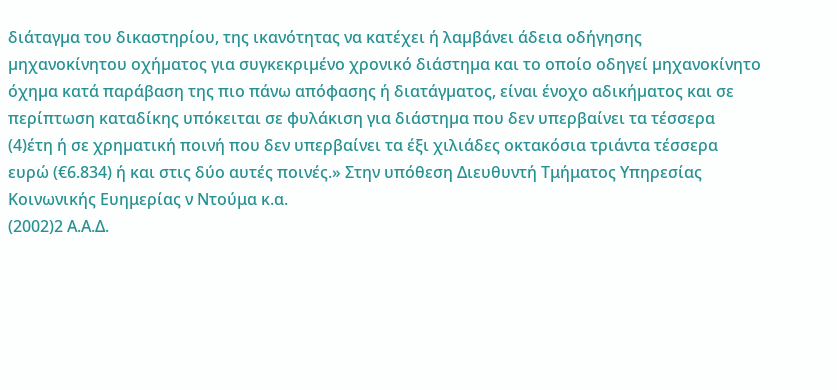διάταγµα του δικαστηρίου, της ικανότητας να κατέχει ή λαµβάνει άδεια οδήγησης µηχανοκίνητου οχήµατος για συγκεκριµένο χρονικό διάστηµα και το οποίο οδηγεί µηχανοκίνητο όχηµα κατά παράβαση της πιο πάνω απόφασης ή διατάγµατος, είναι ένοχο αδικήµατος και σε περίπτωση καταδίκης υπόκειται σε φυλάκιση για διάστηµα που δεν υπερβαίνει τα τέσσερα
(4)έτη ή σε χρηµατική ποινή που δεν υπερβαίνει τα έξι χιλιάδες οκτακόσια τριάντα τέσσερα ευρώ (€6.834) ή και στις δύο αυτές ποινές.» Στην υπόθεση Διευθυντή Τμήματος Υπηρεσίας Κοινωνικής Ευημερίας ν Ντούμα κ.α.
(2002)2 Α.Α.Δ.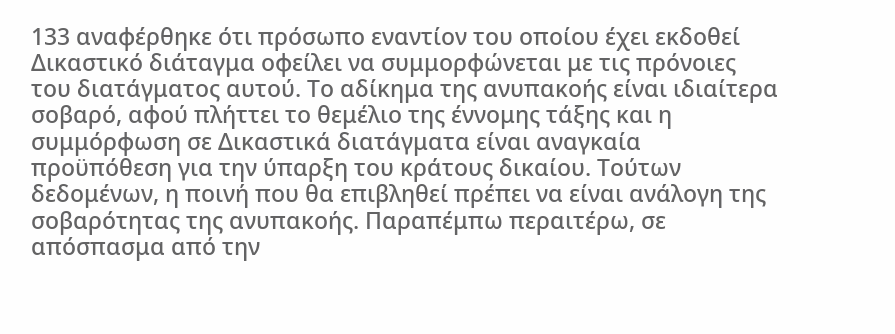133 αναφέρθηκε ότι πρόσωπο εναντίον του οποίου έχει εκδοθεί Δικαστικό διάταγμα οφείλει να συμμορφώνεται με τις πρόνοιες του διατάγματος αυτού. Το αδίκημα της ανυπακοής είναι ιδιαίτερα σοβαρό, αφού πλήττει το θεμέλιο της έννομης τάξης και η συμμόρφωση σε Δικαστικά διατάγματα είναι αναγκαία προϋπόθεση για την ύπαρξη του κράτους δικαίου. Τούτων δεδομένων, η ποινή που θα επιβληθεί πρέπει να είναι ανάλογη της σοβαρότητας της ανυπακοής. Παραπέμπω περαιτέρω, σε απόσπασμα από την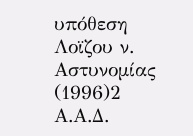υπόθεση Λοϊζου ν. Αστυνομίας
(1996)2 Α.Α.Δ.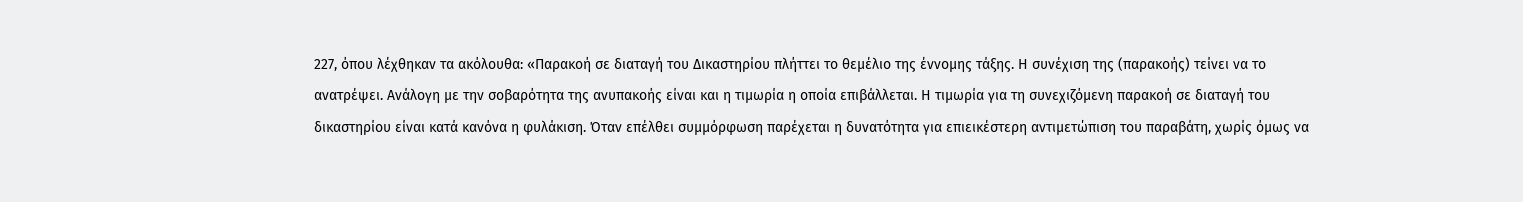227, όπου λέχθηκαν τα ακόλουθα: «Παρακοή σε διαταγή του Δικαστηρίου πλήττει το θεμέλιο της έννομης τάξης. Η συνέχιση της (παρακοής) τείνει να το ανατρέψει. Ανάλογη με την σοβαρότητα της ανυπακοής είναι και η τιμωρία η οποία επιβάλλεται. Η τιμωρία για τη συνεχιζόμενη παρακοή σε διαταγή του δικαστηρίου είναι κατά κανόνα η φυλάκιση. Όταν επέλθει συμμόρφωση παρέχεται η δυνατότητα για επιεικέστερη αντιμετώπιση του παραβάτη, χωρίς όμως να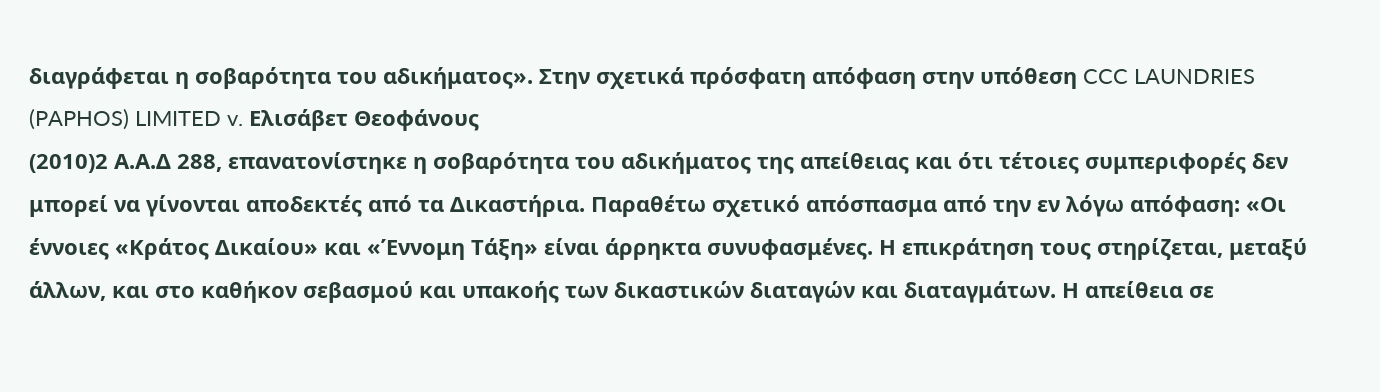διαγράφεται η σοβαρότητα του αδικήματος». Στην σχετικά πρόσφατη απόφαση στην υπόθεση CCC LAUNDRIES (PAPHOS) LIMITED v. Ελισάβετ Θεοφάνους
(2010)2 Α.Α.Δ 288, επανατονίστηκε η σοβαρότητα του αδικήματος της απείθειας και ότι τέτοιες συμπεριφορές δεν μπορεί να γίνονται αποδεκτές από τα Δικαστήρια. Παραθέτω σχετικό απόσπασμα από την εν λόγω απόφαση: «Οι έννοιες «Κράτος Δικαίου» και «Έννομη Τάξη» είναι άρρηκτα συνυφασμένες. Η επικράτηση τους στηρίζεται, μεταξύ άλλων, και στο καθήκον σεβασμού και υπακοής των δικαστικών διαταγών και διαταγμάτων. Η απείθεια σε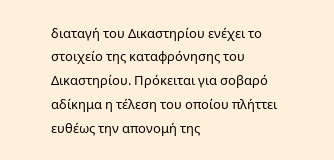διαταγή του Δικαστηρίου ενέχει το στοιχείο της καταφρόνησης του Δικαστηρίου. Πρόκειται για σοβαρό αδίκημα η τέλεση του οποίου πλήττει ευθέως την απονομή της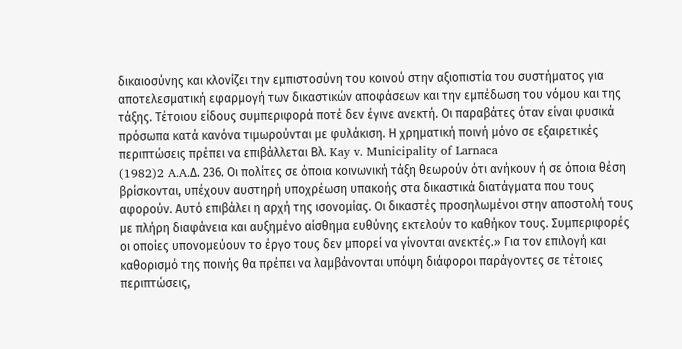δικαιοσύνης και κλονίζει την εμπιστοσύνη του κοινού στην αξιοπιστία του συστήματος για αποτελεσματική εφαρμογή των δικαστικών αποφάσεων και την εμπέδωση του νόμου και της τάξης. Τέτοιου είδους συμπεριφορά ποτέ δεν έγινε ανεκτή. Οι παραβάτες όταν είναι φυσικά πρόσωπα κατά κανόνα τιμωρούνται με φυλάκιση. Η χρηματική ποινή μόνο σε εξαιρετικές περιπτώσεις πρέπει να επιβάλλεται Βλ. Kay v. Municipality of Larnaca
(1982)2 A.A.Δ. 236. Oι πολίτες σε όποια κοινωνική τάξη θεωρούν ότι ανήκουν ή σε όποια θέση βρίσκονται, υπέχουν αυστηρή υποχρέωση υπακοής στα δικαστικά διατάγματα που τους αφορούν. Αυτό επιβάλει η αρχή της ισονομίας. Οι δικαστές προσηλωμένοι στην αποστολή τους με πλήρη διαφάνεια και αυξημένο αίσθημα ευθύνης εκτελούν το καθήκον τους. Συμπεριφορές οι οποίες υπονομεύουν το έργο τους δεν μπορεί να γίνονται ανεκτές.» Για τον επιλογή και καθορισμό της ποινής θα πρέπει να λαμβάνονται υπόψη διάφοροι παράγοντες σε τέτοιες περιπτώσεις,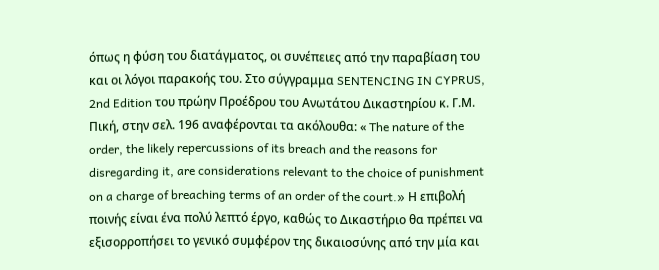όπως η φύση του διατάγματος, οι συνέπειες από την παραβίαση του και οι λόγοι παρακοής του. Στο σύγγραμμα SENTENCING IN CYPRUS, 2nd Edition του πρώην Προέδρου του Ανωτάτου Δικαστηρίου κ. Γ.Μ. Πική, στην σελ. 196 αναφέρονται τα ακόλουθα: « The nature of the order, the likely repercussions of its breach and the reasons for disregarding it, are considerations relevant to the choice of punishment on a charge of breaching terms of an order of the court.» Η επιβολή ποινής είναι ένα πολύ λεπτό έργο, καθώς το Δικαστήριο θα πρέπει να εξισορροπήσει το γενικό συμφέρον της δικαιοσύνης από την μία και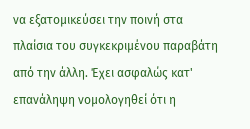να εξατομικεύσει την ποινή στα πλαίσια του συγκεκριμένου παραβάτη από την άλλη. Έχει ασφαλώς κατ' επανάληψη νομολογηθεί ότι η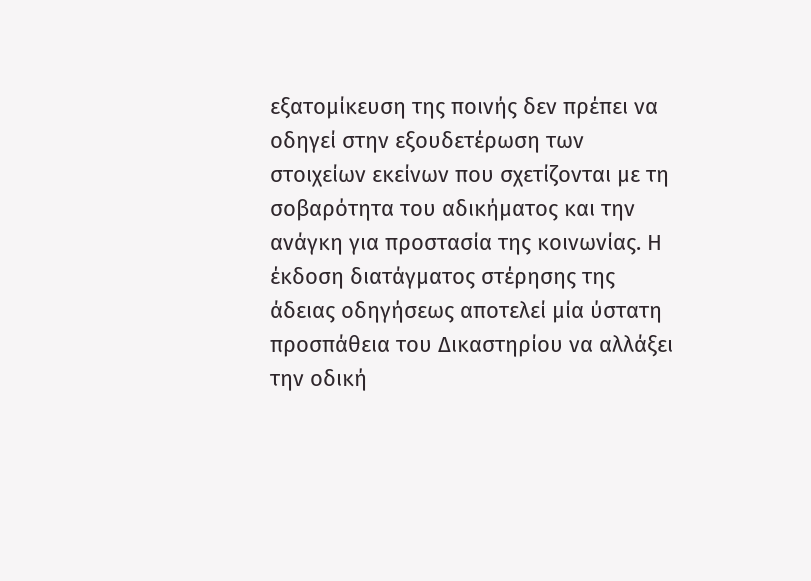εξατομίκευση της ποινής δεν πρέπει να οδηγεί στην εξουδετέρωση των στοιχείων εκείνων που σχετίζονται με τη σοβαρότητα του αδικήματος και την ανάγκη για προστασία της κοινωνίας. Η έκδοση διατάγματος στέρησης της άδειας οδηγήσεως αποτελεί μία ύστατη προσπάθεια του Δικαστηρίου να αλλάξει την οδική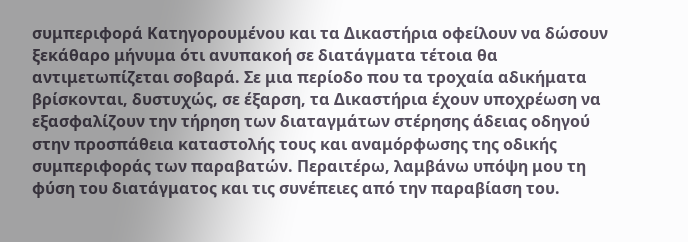συμπεριφορά Κατηγορουμένου και τα Δικαστήρια οφείλουν να δώσουν ξεκάθαρο μήνυμα ότι ανυπακοή σε διατάγματα τέτοια θα αντιμετωπίζεται σοβαρά. Σε μια περίοδο που τα τροχαία αδικήματα βρίσκονται, δυστυχώς, σε έξαρση, τα Δικαστήρια έχουν υποχρέωση να εξασφαλίζουν την τήρηση των διαταγμάτων στέρησης άδειας οδηγού στην προσπάθεια καταστολής τους και αναμόρφωσης της οδικής συμπεριφοράς των παραβατών. Περαιτέρω, λαμβάνω υπόψη μου τη φύση του διατάγματος και τις συνέπειες από την παραβίαση του.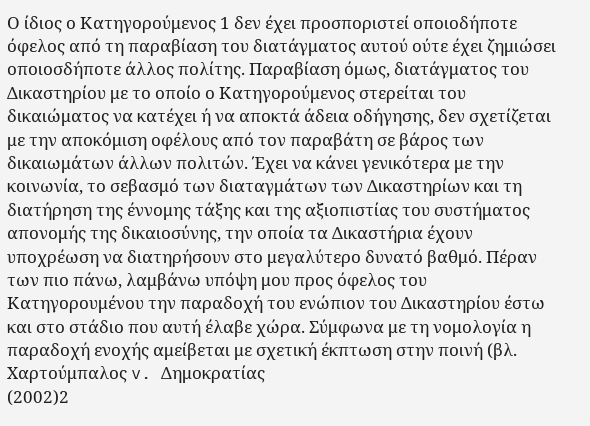Ο ίδιος ο Κατηγορούμενος 1 δεν έχει προσποριστεί οποιοδήποτε όφελος από τη παραβίαση του διατάγματος αυτού ούτε έχει ζημιώσει οποιοσδήποτε άλλος πολίτης. Παραβίαση όμως, διατάγματος του Δικαστηρίου με το οποίο ο Κατηγορούμενος στερείται του δικαιώματος να κατέχει ή να αποκτά άδεια οδήγησης, δεν σχετίζεται με την αποκόμιση οφέλους από τον παραβάτη σε βάρος των δικαιωμάτων άλλων πολιτών. Έχει να κάνει γενικότερα με την κοινωνία, το σεβασμό των διαταγμάτων των Δικαστηρίων και τη διατήρηση της έννομης τάξης και της αξιοπιστίας του συστήματος απονομής της δικαιοσύνης, την οποία τα Δικαστήρια έχουν υποχρέωση να διατηρήσουν στο μεγαλύτερο δυνατό βαθμό. Πέραν των πιο πάνω, λαμβάνω υπόψη μου προς όφελος του Κατηγορουμένου την παραδοχή του ενώπιον του Δικαστηρίου έστω και στο στάδιο που αυτή έλαβε χώρα. Σύμφωνα με τη νομολογία η παραδοχή ενοχής αμείβεται με σχετική έκπτωση στην ποινή (βλ. Χαρτούμπαλος v. Δημοκρατίας
(2002)2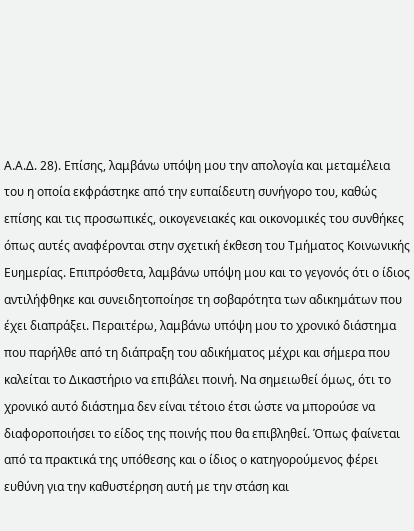Α.Α.Δ. 28). Επίσης, λαμβάνω υπόψη μου την απολογία και μεταμέλεια του η οποία εκφράστηκε από την ευπαίδευτη συνήγορο του, καθώς επίσης και τις προσωπικές, οικογενειακές και οικονομικές του συνθήκες όπως αυτές αναφέρονται στην σχετική έκθεση του Τμήματος Κοινωνικής Ευημερίας. Επιπρόσθετα, λαμβάνω υπόψη μου και το γεγονός ότι ο ίδιος αντιλήφθηκε και συνειδητοποίησε τη σοβαρότητα των αδικημάτων που έχει διαπράξει. Περαιτέρω, λαμβάνω υπόψη μου το χρονικό διάστημα που παρήλθε από τη διάπραξη του αδικήματος μέχρι και σήμερα που καλείται το Δικαστήριο να επιβάλει ποινή. Να σημειωθεί όμως, ότι το χρονικό αυτό διάστημα δεν είναι τέτοιο έτσι ώστε να μπορούσε να διαφοροποιήσει το είδος της ποινής που θα επιβληθεί. Όπως φαίνεται από τα πρακτικά της υπόθεσης και ο ίδιος ο κατηγορούμενος φέρει ευθύνη για την καθυστέρηση αυτή με την στάση και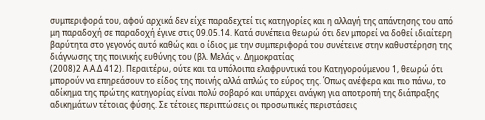συμπεριφορά του, αφού αρχικά δεν είχε παραδεχτεί τις κατηγορίες και η αλλαγή της απάντησης του από μη παραδοχή σε παραδοχή έγινε στις 09.05.14. Κατά συνέπεια θεωρώ ότι δεν μπορεί να δοθεί ιδιαίτερη βαρύτητα στο γεγονός αυτό καθώς και ο ίδιος με την συμπεριφορά του συνέτεινε στην καθυστέρηση της διάγνωσης της ποινικής ευθύνης του (βλ. Μελάς v. Δημοκρατίας
(2008)2 Α.Α.Δ 412). Περαιτέρω, ούτε και τα υπόλοιπα ελαφρυντικά του Κατηγορούμενου 1, θεωρώ ότι μπορούν να επηρεάσουν το είδος της ποινής αλλά απλώς το εύρος της. Όπως ανέφερα και πιο πάνω, το αδίκημα της πρώτης κατηγορίας είναι πολύ σοβαρό και υπάρχει ανάγκη για αποτροπή της διάπραξης αδικημάτων τέτοιας φύσης. Σε τέτοιες περιπτώσεις οι προσωπικές περιστάσεις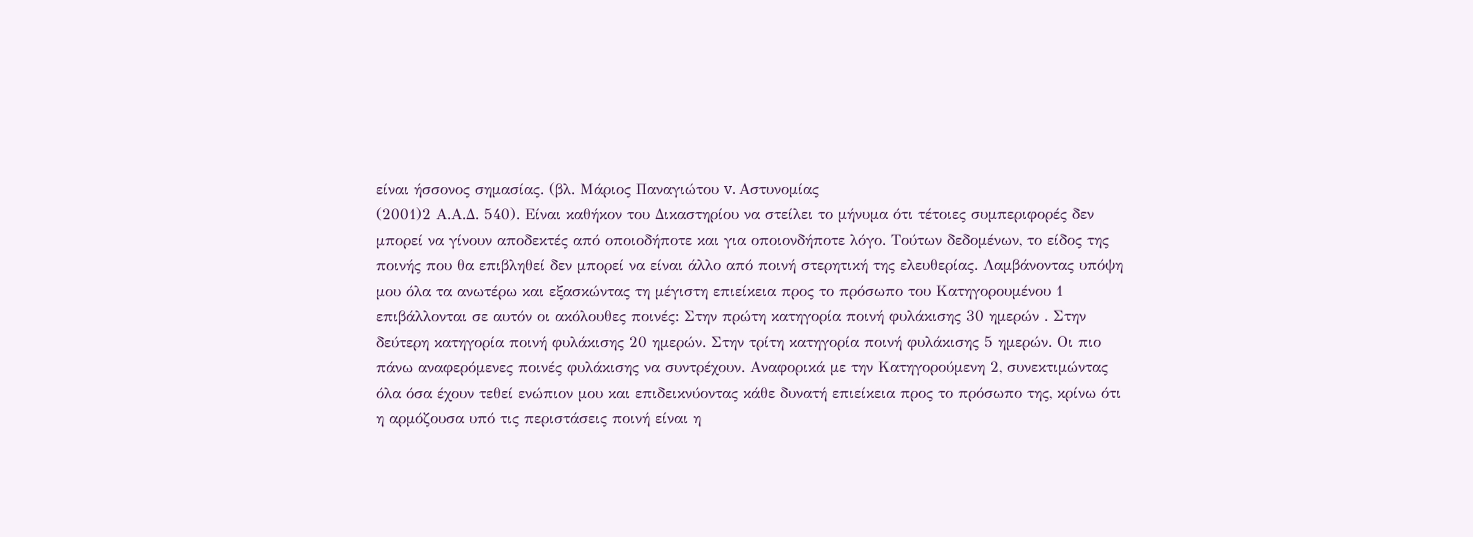είναι ήσσονος σημασίας. (βλ. Μάριος Παναγιώτου v. Aστυνομίας
(2001)2 Α.Α.Δ. 540). Είναι καθήκον του Δικαστηρίου να στείλει το μήνυμα ότι τέτοιες συμπεριφορές δεν μπορεί να γίνουν αποδεκτές από οποιοδήποτε και για οποιονδήποτε λόγο. Τούτων δεδομένων, το είδος της ποινής που θα επιβληθεί δεν μπορεί να είναι άλλο από ποινή στερητική της ελευθερίας. Λαμβάνοντας υπόψη μου όλα τα ανωτέρω και εξασκώντας τη μέγιστη επιείκεια προς το πρόσωπο του Κατηγορουμένου 1 επιβάλλονται σε αυτόν οι ακόλουθες ποινές: Στην πρώτη κατηγορία ποινή φυλάκισης 30 ημερών . Στην δεύτερη κατηγορία ποινή φυλάκισης 20 ημερών. Στην τρίτη κατηγορία ποινή φυλάκισης 5 ημερών. Οι πιο πάνω αναφερόμενες ποινές φυλάκισης να συντρέχουν. Αναφορικά με την Κατηγορούμενη 2, συνεκτιμώντας όλα όσα έχουν τεθεί ενώπιον μου και επιδεικνύοντας κάθε δυνατή επιείκεια προς το πρόσωπο της, κρίνω ότι η αρμόζουσα υπό τις περιστάσεις ποινή είναι η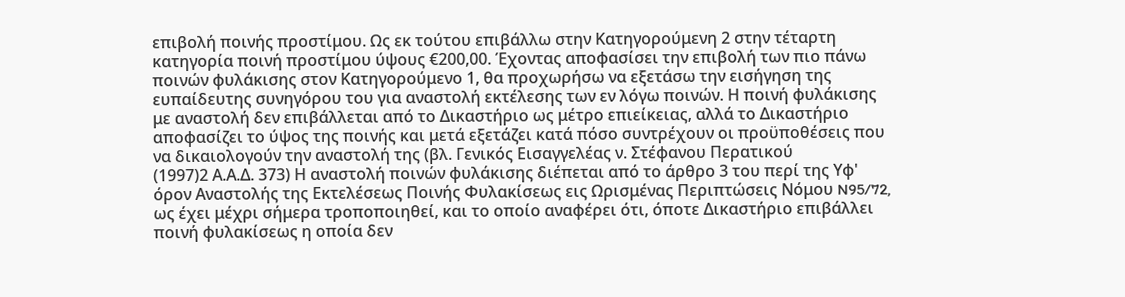επιβολή ποινής προστίμου. Ως εκ τούτου επιβάλλω στην Κατηγορούμενη 2 στην τέταρτη κατηγορία ποινή προστίμου ύψους €200,00. Έχοντας αποφασίσει την επιβολή των πιο πάνω ποινών φυλάκισης στον Κατηγορούμενο 1, θα προχωρήσω να εξετάσω την εισήγηση της ευπαίδευτης συνηγόρου του για αναστολή εκτέλεσης των εν λόγω ποινών. Η ποινή φυλάκισης με αναστολή δεν επιβάλλεται από το Δικαστήριο ως μέτρο επιείκειας, αλλά το Δικαστήριο αποφασίζει το ύψος της ποινής και μετά εξετάζει κατά πόσο συντρέχουν οι προϋποθέσεις που να δικαιολογούν την αναστολή της (βλ. Γενικός Εισαγγελέας ν. Στέφανου Περατικού
(1997)2 Α.Α.Δ. 373) Η αναστολή ποινών φυλάκισης διέπεται από το άρθρο 3 του περί της Υφ' όρον Αναστολής της Εκτελέσεως Ποινής Φυλακίσεως εις Ωρισμένας Περιπτώσεις Νόμου N95/72, ως έχει μέχρι σήμερα τροποποιηθεί, και το οποίο αναφέρει ότι, όποτε Δικαστήριο επιβάλλει ποινή φυλακίσεως η οποία δεν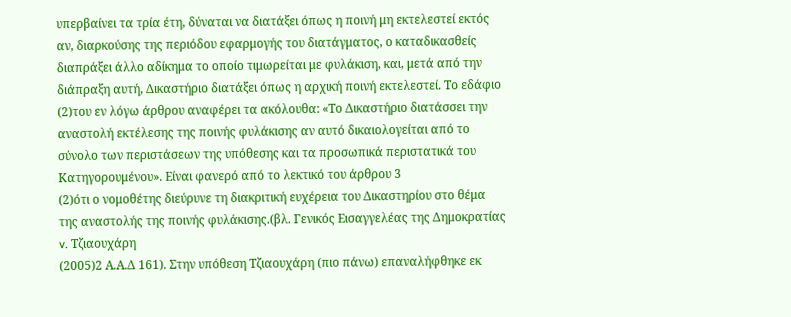υπερβαίνει τα τρία έτη, δύναται να διατάξει όπως η ποινή μη εκτελεστεί εκτός αν, διαρκούσης της περιόδου εφαρμογής του διατάγματος, ο καταδικασθείς διαπράξει άλλο αδίκημα το οποίο τιμωρείται με φυλάκιση, και, μετά από την διάπραξη αυτή, Δικαστήριο διατάξει όπως η αρχική ποινή εκτελεστεί. Το εδάφιο
(2)του εν λόγω άρθρου αναφέρει τα ακόλουθα: «Το Δικαστήριο διατάσσει την αναστολή εκτέλεσης της ποινής φυλάκισης αν αυτό δικαιολογείται από το σύνολο των περιστάσεων της υπόθεσης και τα προσωπικά περιστατικά του Κατηγορουμένου». Είναι φανερό από το λεκτικό του άρθρου 3
(2)ότι ο νομοθέτης διεύρυνε τη διακριτική ευχέρεια του Δικαστηρίου στο θέμα της αναστολής της ποινής φυλάκισης.(βλ. Γενικός Εισαγγελέας της Δημοκρατίας v. Τζιαουχάρη
(2005)2 Α.Α.Δ 161). Στην υπόθεση Τζιαουχάρη (πιο πάνω) επαναλήφθηκε εκ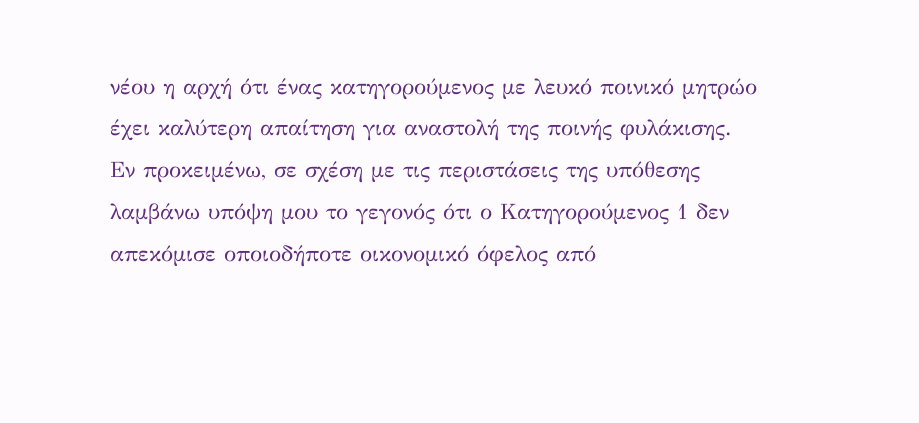νέου η αρχή ότι ένας κατηγορούμενος με λευκό ποινικό μητρώο έχει καλύτερη απαίτηση για αναστολή της ποινής φυλάκισης. Εν προκειμένω, σε σχέση με τις περιστάσεις της υπόθεσης λαμβάνω υπόψη μου το γεγονός ότι ο Κατηγορούμενος 1 δεν απεκόμισε οποιοδήποτε οικονομικό όφελος από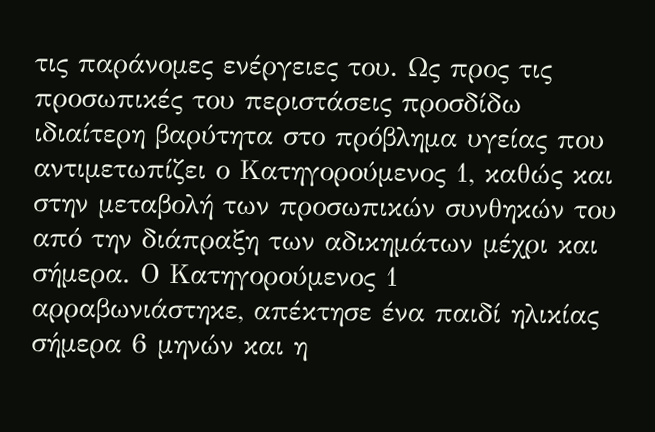τις παράνομες ενέργειες του. Ως προς τις προσωπικές του περιστάσεις προσδίδω ιδιαίτερη βαρύτητα στο πρόβλημα υγείας που αντιμετωπίζει ο Κατηγορούμενος 1, καθώς και στην μεταβολή των προσωπικών συνθηκών του από την διάπραξη των αδικημάτων μέχρι και σήμερα. Ο Κατηγορούμενος 1 αρραβωνιάστηκε, απέκτησε ένα παιδί ηλικίας σήμερα 6 μηνών και η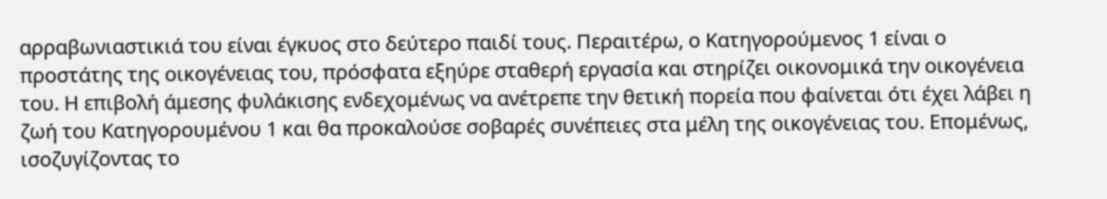αρραβωνιαστικιά του είναι έγκυος στο δεύτερο παιδί τους. Περαιτέρω, ο Κατηγορούμενος 1 είναι ο προστάτης της οικογένειας του, πρόσφατα εξηύρε σταθερή εργασία και στηρίζει οικονομικά την οικογένεια του. Η επιβολή άμεσης φυλάκισης ενδεχομένως να ανέτρεπε την θετική πορεία που φαίνεται ότι έχει λάβει η ζωή του Κατηγορουμένου 1 και θα προκαλούσε σοβαρές συνέπειες στα μέλη της οικογένειας του. Επομένως, ισοζυγίζοντας το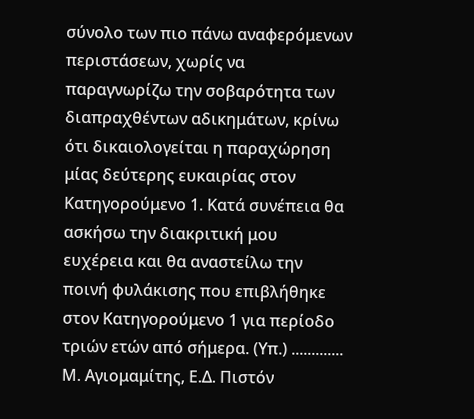σύνολο των πιο πάνω αναφερόμενων περιστάσεων, χωρίς να παραγνωρίζω την σοβαρότητα των διαπραχθέντων αδικημάτων, κρίνω ότι δικαιολογείται η παραχώρηση μίας δεύτερης ευκαιρίας στον Κατηγορούμενο 1. Κατά συνέπεια θα ασκήσω την διακριτική μου ευχέρεια και θα αναστείλω την ποινή φυλάκισης που επιβλήθηκε στον Κατηγορούμενο 1 για περίοδο τριών ετών από σήμερα. (Υπ.) ............. Μ. Αγιομαμίτης, Ε.Δ. Πιστόν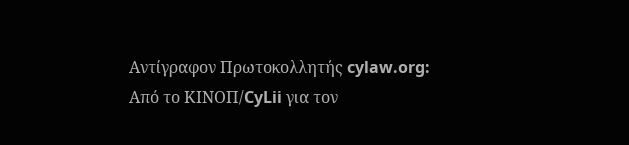Αντίγραφον Πρωτοκολλητής cylaw.org: Από το ΚΙΝOΠ/CyLii για τον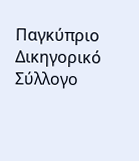Παγκύπριο Δικηγορικό Σύλλογο